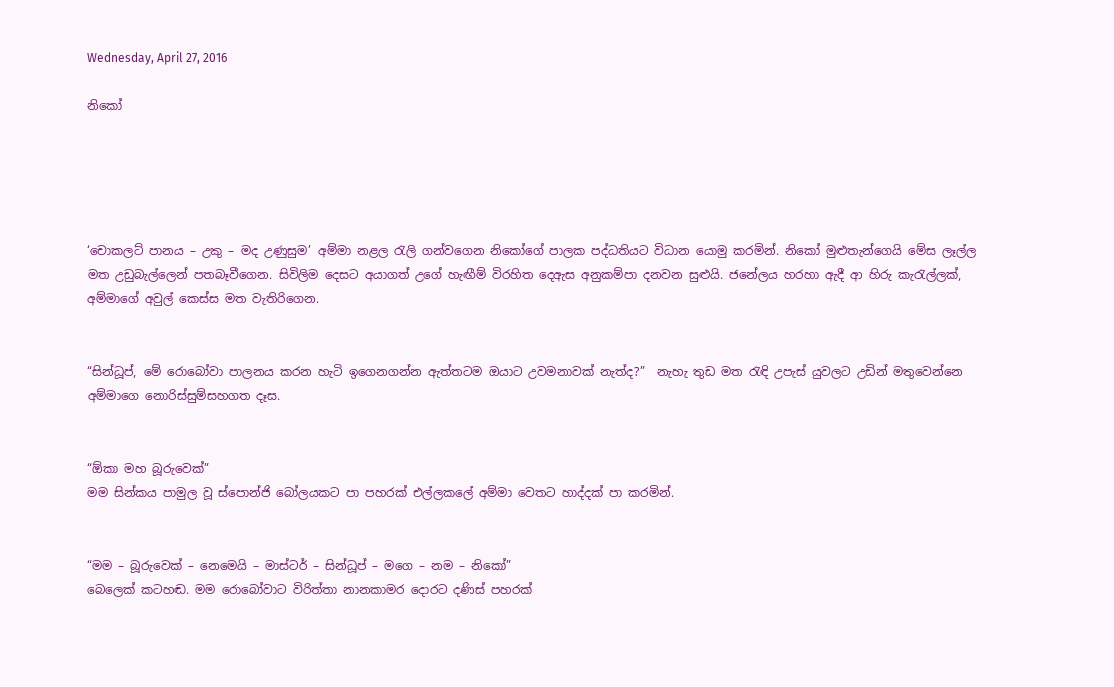Wednesday, April 27, 2016

නිකෝ





‘චොකලට් පානය – උකු – මද උණුසුම’ අම්මා නළල රැලි ගන්වගෙන නිකෝගේ පාලක පද්ධතියට විධාන යොමු කරමින්. නිකෝ මුළුතැන්ගෙයි මේස ලෑල්ල මත උඩුබැල්ලෙන් පතබෑවීගෙන. සිවිලිම දෙසට අයාගත් උගේ හැඟීම් විරහිත දෙඇස අනුකම්පා දනවන සුළුයි. ජනේලය හරහා ඇදී ආ හිරු කැරැල්ලක්, අම්මාගේ අවුල් කෙස්ස මත වැතිරිගෙන.


“සින්ධූප්, මේ රොබෝවා පාලනය කරන හැටි ඉගෙනගන්න ඇත්තටම ඔයාට උවමනාවක් නැත්ද?”  නැහැ තුඩ මත රැඳි උපැස් යුවලට උඩින් මතුවෙන්නෙ අම්මාගෙ නොරිස්සුම්සහගත දෑස.


“ඕකා මහ බූරුවෙක්”
මම සින්කය පාමුල වූ ස්පොන්ජි බෝලයකට පා පහරක් එල්ලකලේ අම්මා වෙතට හාද්දක් පා කරමින්.


“මම – බූරුවෙක් – නෙමෙයි – මාස්ටර් – සින්ධූප් – මගෙ – නම – නිකෝ”
බෙලෙක් කටහඬ. මම රොබෝවාට විරිත්තා නානකාමර දොරට දණිස් පහරක්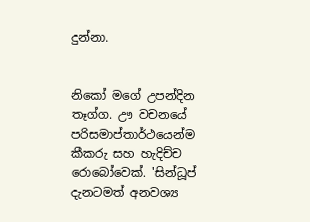දුන්නා.


නිකෝ මගේ උපන්දින තෑග්ග. ඌ වචනයේ පරිසමාප්තාර්ථයෙන්ම කීකරු සහ හැදිච්ච රොබෝවෙක්. 'සින්ධූප් දැනටමත් අනවශ්‍ය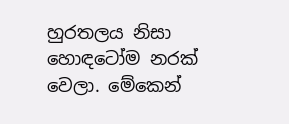හුරතලය නිසා හොඳටෝම නරක් වෙලා. මේකෙන්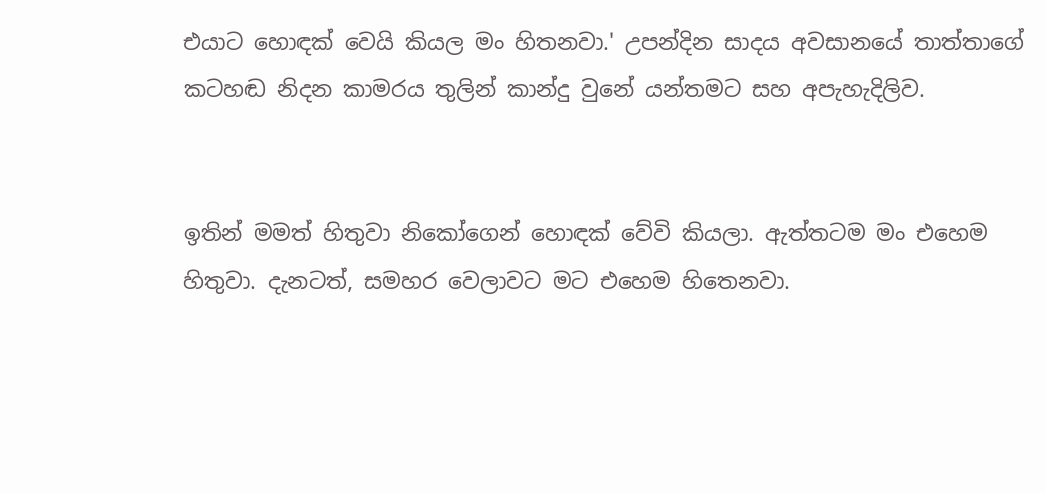එයාට හොඳක් වෙයි කියල මං හිතනවා.' උපන්දින සාදය අවසානයේ තාත්තාගේ කටහඬ නිදන කාමරය තුලින් කාන්දු වුනේ යන්තමට සහ අපැහැදිලිව.


ඉතින් මමත් හිතුවා නිකෝගෙන් හොඳක් වේවි කියලා. ඇත්තටම මං එහෙම හිතුවා. දැනටත්, සමහර වෙලාවට මට එහෙම හිතෙනවා.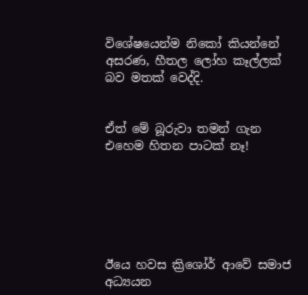විශේෂයෙන්ම නිකෝ කියන්නේ අසරණ, හීතල ලෝහ කෑල්ලක් බව මතක් වෙද්දි.


ඒත් මේ බූරුවා තමන් ගැන එහෙම හිතන පාටක් නෑ!






ඊයෙ හවස ක්‍රිශෝර් ආවේ සමාජ අධ්‍යයන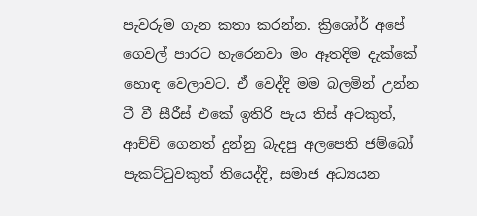පැවරුම ගැන කතා කරන්න. ක්‍රිශෝර් අපේ ගෙවල් පාරට හැරෙනවා මං ඈතදිම දැක්කේ හොඳ වෙලාවට. ඒ වෙද්දි මම බලමින් උන්න ටී වී සීරීස් එකේ ඉතිරි පැය තිස් අටකුත්, ආච්චි ගෙනත් දුන්නු බැදපු අලපෙති ජම්බෝ පැකට්ටුවකුත් තියෙද්දි, සමාජ අධ්‍යයන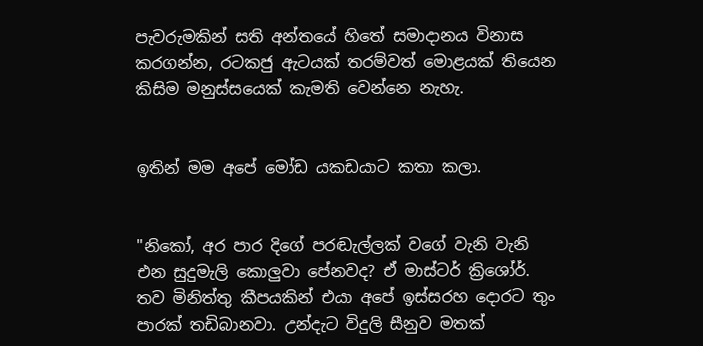පැවරුමකින් සති අන්තයේ හිතේ සමාදානය විනාස කරගන්න, රටකජු ඇටයක් තරම්වත් මොළයක් තියෙන කිසිම මනුස්සයෙක් කැමති වෙන්නෙ නැහැ.


ඉතින් මම අපේ මෝඩ යකඩයාට කතා කලා.


"නිකෝ, අර පාර දිගේ පරඬැල්ලක් වගේ වැනි වැනි එන සුදුමැලි කොලුවා පේනවද? ඒ මාස්ටර් ක්‍රිශෝර්. තව මිනිත්තු කීපයකින් එයා අපේ ඉස්සරහ දොරට තුං පාරක් තඩිබානවා. උන්දැට විදුලි සීනුව මතක්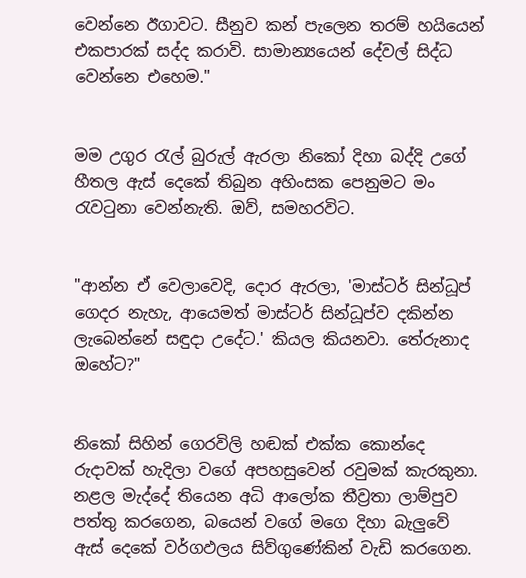වෙන්නෙ ඊගාවට. සීනුව කන් පැලෙන තරම් හයියෙන් එකපාරක් සද්ද කරාවි. සාමාන්‍යයෙන් දේවල් සිද්ධ වෙන්නෙ එහෙම."


මම උගුර රැල් බුරුල් ඇරලා නිකෝ දිහා බද්දි උගේ හීතල ඇස් දෙකේ තිබුන අහිංසක පෙනුමට මං රැවටුනා වෙන්නැති. ඔව්, සමහරවිට.


"ආන්න ඒ වෙලාවෙදි, දොර ඇරලා, 'මාස්ටර් සින්ධූප් ගෙදර නැහැ, ආයෙමත් මාස්ටර් සින්ධූප්ව දකින්න ලැබෙන්නේ සඳුදා උදේට.' කියල කියනවා. තේරුනාද ඔහේට?"


නිකෝ සිහින් ගෙරවිලි හඬක් එක්ක කොන්දෙ රුදාවක් හැදිලා වගේ අපහසුවෙන් රවුමක් කැරකුනා. නළල මැද්දේ තියෙන අධි ආලෝක තීව්‍රතා ලාම්පුව පත්තු කරගෙන, බයෙන් වගේ මගෙ දිහා බැලුවේ ඇස් දෙකේ වර්ගඵලය සිව්ගුණේකින් වැඩි කරගෙන.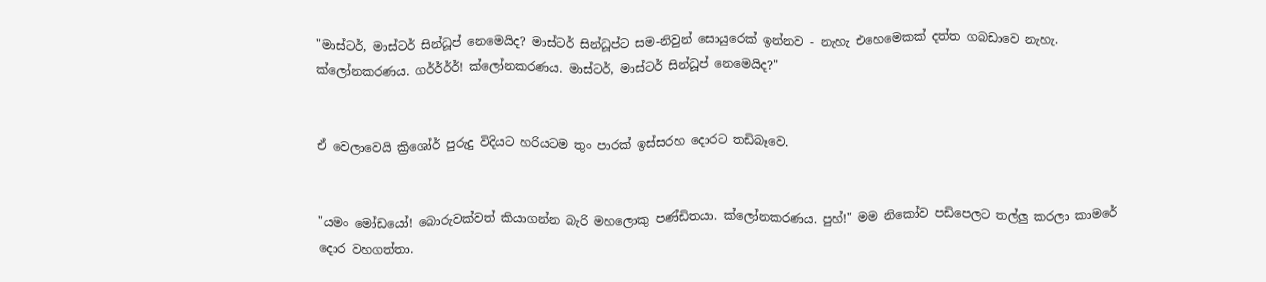"මාස්ටර්, මාස්ටර් සින්ධූප් නෙමෙයිද? මාස්ටර් සින්ධූප්ට සම-නිවුන් සොයුරෙක් ඉන්නව - නැහැ එහෙමෙකක් දත්ත ගබඩාවෙ නැහැ. ක්ලෝනකරණය. ගර්ර්ර්ර්! ක්ලෝනකරණය. මාස්ටර්, මාස්ටර් සින්ධූප් නෙමෙයිද?"


ඒ වෙලාවෙයි ක්‍රිශෝර් පුරුදු විදියට හරියටම තුං පාරක් ඉස්සරහ දොරට තඩිබෑවෙ.


"යමං මෝඩයෝ! බොරුවක්වත් කියාගන්න බැරි මහලොකු පණ්ඩිතයා. ක්ලෝනකරණය. පුහ්!" මම නිකෝව පඩිපෙලට තල්ලු කරලා කාමරේ දොර වහගත්තා.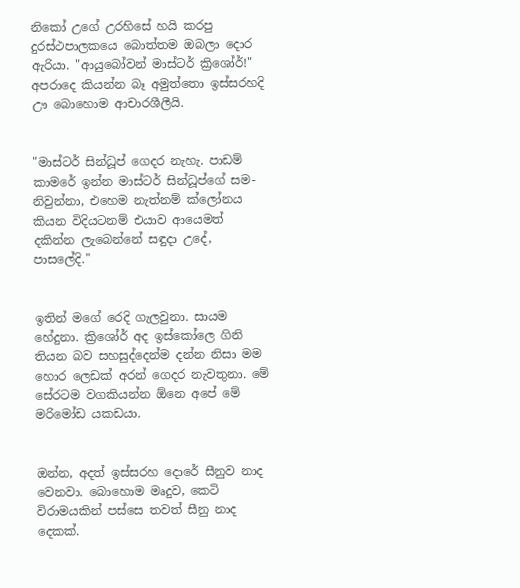නිකෝ උගේ උරහිසේ හයි කරපු දුරස්ථපාලකයෙ බොත්තම ඔබලා දොර ඇරියා. "ආයුබෝවන් මාස්ටර් ක්‍රිශෝර්!"
අපරාදෙ කියන්න බෑ අමුත්තො ඉස්සරහදි ඌ බොහොම ආචාරශීලීයි.


"මාස්ටර් සින්ධූප් ගෙදර නැහැ. පාඩම් කාමරේ ඉන්න මාස්ටර් සින්ධූප්ගේ සම-නිවුන්නා, එහෙම නැත්නම් ක්ලෝනය කියන විදියටනම් එයාව ආයෙමත් දකින්න ලැබෙන්නේ සඳුදා උදේ, පාසලේදි."


ඉතින් මගේ රෙදි ගැලවුනා. සායම හේදුනා. ක්‍රිශෝර් අද ඉස්කෝලෙ ගිනි තියන බව සහසුද්දෙන්ම දන්න නිසා මම හොර ලෙඩක් අරන් ගෙදර නැවතුනා. මේ සේරටම වගකියන්න ඕනෙ අපේ මේ මරිමෝඩ යකඩයා.


ඔන්න, අදත් ඉස්සරහ දොරේ සීනුව නාද වෙනවා. බොහොම මෘදුව, කෙටි විරාමයකින් පස්සෙ තවත් සීනු නාද දෙකක්.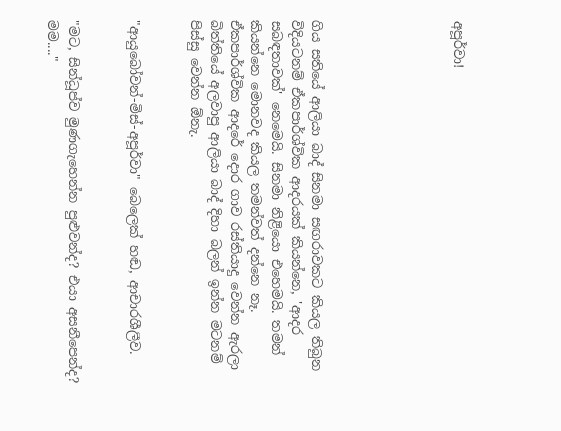අපූර්වා!






ගිය සතියේ ආලියා බාද් සිනමා සඟරාවකට කියල තිබුන විදියටනම් ඒකපාර්ශ්වික ආදරයක් කියන්නෙ, 'ආදර සබඳතාවක්' නෙමෙයි. සිනමා නිළියො එහෙමයි. තමන් කියන්නෙ මොනවද කියල තමන්වත් දන්නෙ නෑ. ඒකපාර්ශ්වික ආදරේ දොර ගාව රස්තියාදු වෙන්න ඇරලා බිත්තියේ අලවාපු ආලියා බාද් දිහා බලන් ඉන්න මටනම් පිස්සු වෙන්න ඕනැ.


"ආයුබෝවන්-මිස්-අපූර්වා" බෙලෙක් හඬ, ආචාරශීලීව.


"මට, සින්ධූප්ව මුණගැහෙන්න පුළුවන්ද? එයා අසනීපෙන්ද? මම...."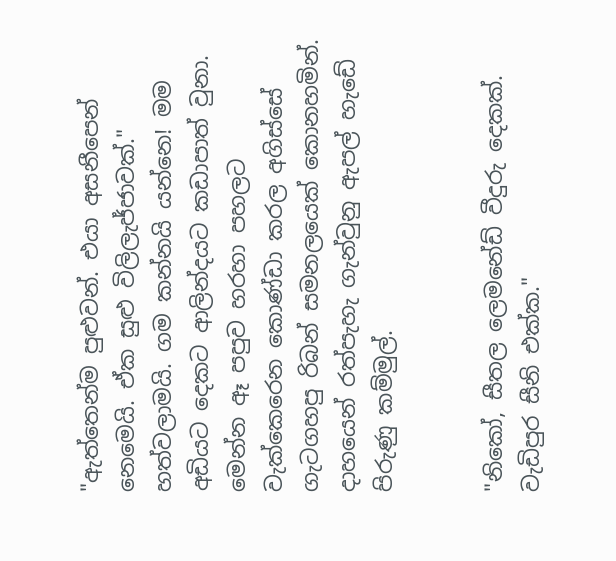"ඇත්තෙන්ම පුළුවන්. එයා අසනීපෙන් නෙමෙයි. ඒක සුළු විලිලැජ්ජාවක්."
හත්වලාමයි. ගම කන්නයි යන්නෙ! මම අඩියට දෙකට ආලින්දයට කඩාපාත් වුනා. මෙන්න ඈ පපුව හරහා පහලට වැක්කෙරෙන කොණ්ඩා කරල අගිස්සේ ගැටගහපු රිබන් සමනලයෙක් කොනහමින්. දාහයෙන් රත්පැහැ ගැන්වුනු ඇපල් හැඩේ පිරුණු කම්මුල්.


"නිකෝ, සීතල ලෙමනේඩ් වීදුරු දෙකක්. වැඩිපුර සීනි එක්ක."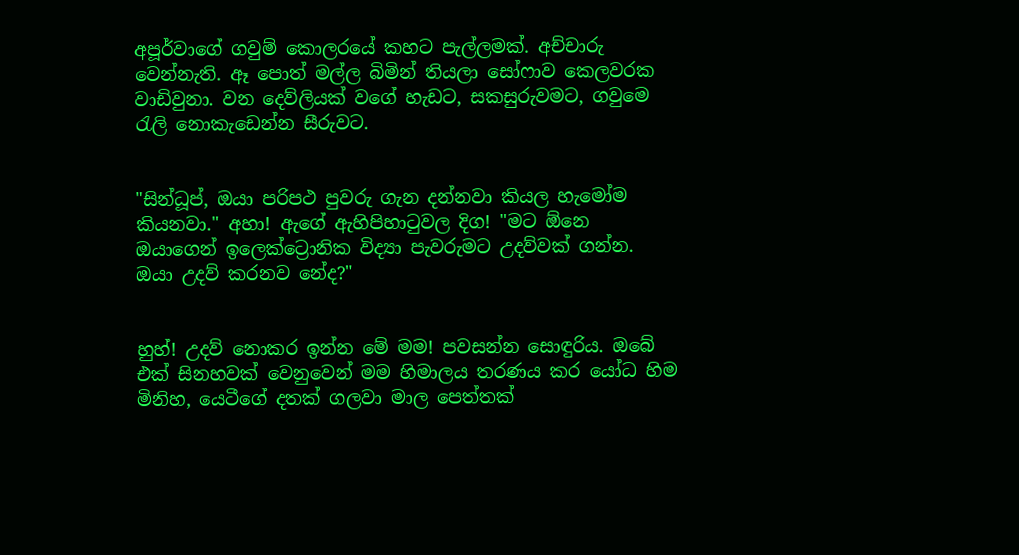අපූර්වාගේ ගවුම් කොලරයේ කහට පැල්ලමක්. අච්චාරු වෙන්නැති. ඈ පොත් මල්ල බිමින් තියලා සෝෆාව කෙලවරක වාඩිවුනා. වන දෙව්ලියක් වගේ හැඩට, සකසුරුවමට, ගවුමෙ රැලි නොකැඩෙන්න සීරුවට.


"සින්ධූප්, ඔයා පරිපථ පුවරු ගැන දන්නවා කියල හැමෝම කියනවා." අහා! ඇගේ ඇහිපිහාටුවල දිග! "මට ඕනෙ ඔයාගෙන් ඉලෙක්ට්‍රොනික විද්‍යා පැවරුමට උදව්වක් ගන්න. ඔයා උදව් කරනව නේද?"


හුහ්! උදව් නොකර ඉන්න මේ මම! පවසන්න සොඳුරිය. ඔබේ එක් සිනහවක් වෙනුවෙන් මම හිමාලය තරණය කර යෝධ හිම මිනිහ, යෙටීගේ දතක් ගලවා මාල පෙත්තක්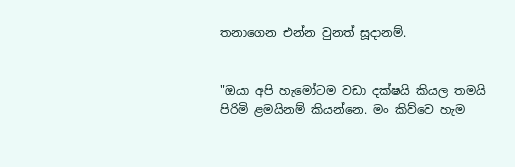තනාගෙන එන්න වුනත් සූදානම්.


"ඔයා අපි හැමෝටම වඩා දක්ෂයි කියල තමයි පිරිමි ළමයිනම් කියන්නෙ. මං කිව්වෙ හැම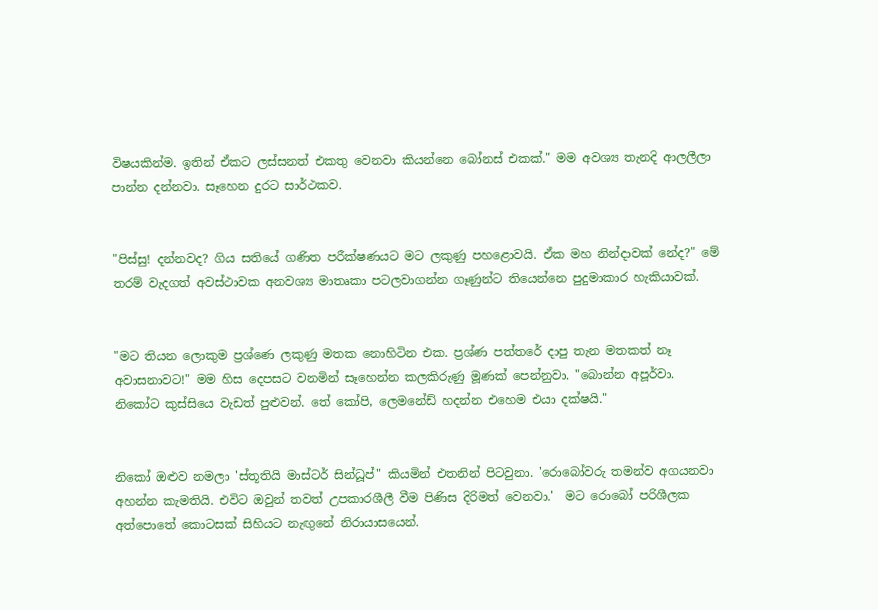විෂයකින්ම. ඉතින් ඒකට ලස්සනත් එකතු වෙනවා කියන්නෙ බෝනස් එකක්." මම අවශ්‍ය තැනදි ආලලීලා පාන්න දන්නවා. සෑහෙන දුරට සාර්ථකව.


"පිස්සු! දන්නවද? ගිය සතියේ ගණිත පරීක්ෂණයට මට ලකුණු පහළොවයි. ඒක මහ නින්දාවක් නේද?" මේ තරම් වැදගත් අවස්ථාවක අනවශ්‍ය මාතෘකා පටලවාගන්න ගෑණුන්ට තියෙන්නෙ පුදුමාකාර හැකියාවක්.


"මට තියන ලොකුම ප්‍රශ්ණෙ ලකුණු මතක නොහිටින එක. ප්‍රශ්ණ පත්තරේ දාපු තැන මතකත් නෑ අවාසනාවට!" මම හිස දෙපසට වනමින් සෑහෙන්න කලකිරුණු මූණක් පෙන්නුවා. "බොන්න අපූර්වා. නිකෝට කුස්සියෙ වැඩත් පුළුවන්. තේ කෝපි, ලෙමනේඩ් හදන්න එහෙම එයා දක්ෂයි."


නිකෝ ඔළුව නමලා 'ස්තූතියි මාස්ටර් සින්ධූප්" කියමින් එතනින් පිටවුනා. 'රොබෝවරු තමන්ව අගයනවා අහන්න කැමතියි. එවිට ඔවුන් තවත් උපකාරශීලී වීම පිණිස දිරිමත් වෙනවා.'  මට රොබෝ පරිශීලක අත්පොතේ කොටසක් සිහියට නැඟුනේ නිරායාසයෙන්.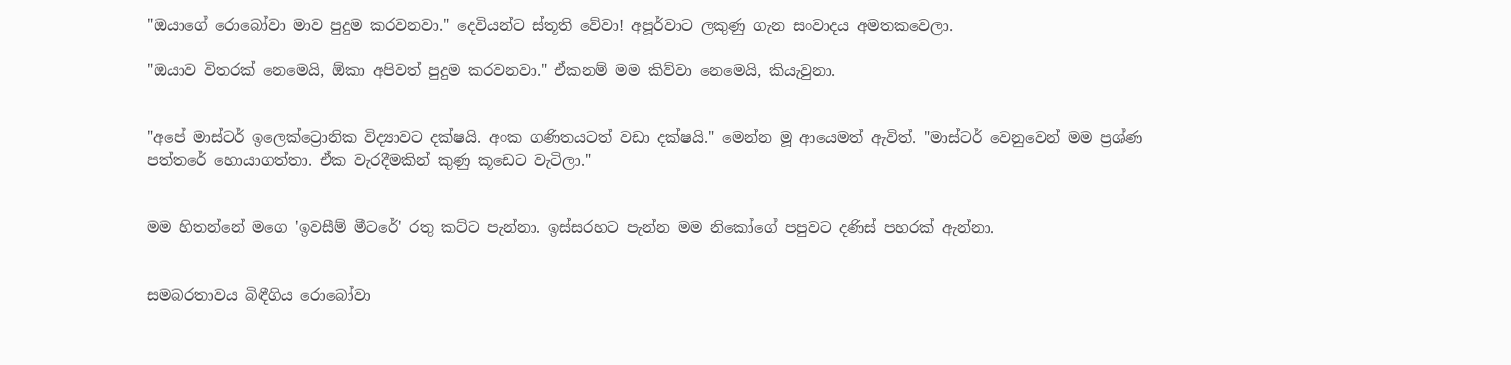"ඔයාගේ රොබෝවා මාව පුදුම කරවනවා." දෙවියන්ට ස්තූති වේවා! අපූර්වාට ලකුණු ගැන සංවාදය අමතකවෙලා.

"ඔයාව විතරක් නෙමෙයි, ඕකා අපිවත් පුදුම කරවනවා." ඒකනම් මම කිව්වා නෙමෙයි, කියැවුනා.


"අපේ මාස්ටර් ඉලෙක්ට්‍රොනික විද්‍යාවට දක්ෂයි. අංක ගණිතයටත් වඩා දක්ෂයි." මෙන්න මූ ආයෙමත් ඇවිත්. "මාස්ටර් වෙනුවෙන් මම ප්‍රශ්ණ පත්තරේ හොයාගත්තා. ඒක වැරදීමකින් කුණු කූඩෙට වැටිලා."


මම හිතන්නේ මගෙ 'ඉවසීම් මීටරේ' රතු කට්ට පැන්නා. ඉස්සරහට පැන්න මම නිකෝගේ පපුවට දණිස් පහරක් ඇන්නා.


සමබරතාවය බිඳීගිය රොබෝවා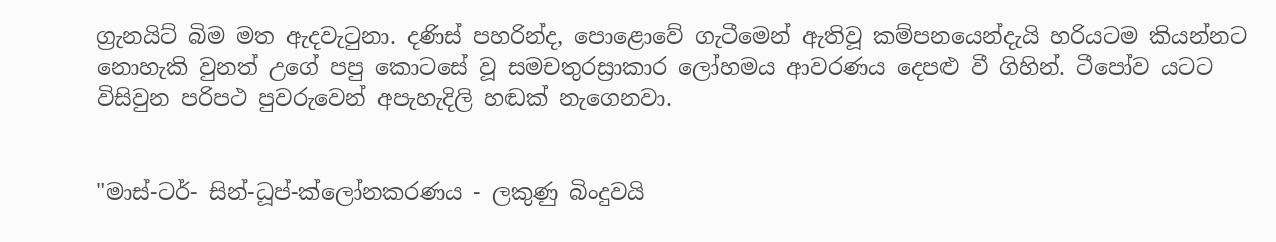ග්‍රැනයිට් බිම මත ඇදවැටුනා. දණිස් පහරින්ද, පොළොවේ ගැටීමෙන් ඇතිවූ කම්පනයෙන්දැයි හරියටම කියන්නට නොහැකි වුනත් උගේ පපු කොටසේ වූ සමචතුරස්‍රාකාර ලෝහමය ආවරණය දෙපළු වී ගිහින්. ටීපෝව යටට විසිවුන පරිපථ පුවරුවෙන් අපැහැදිලි හඬක් නැගෙනවා.


"මාස්-ටර්- සින්-ධූප්-ක්ලෝනකරණය - ලකුණු බිංදුවයි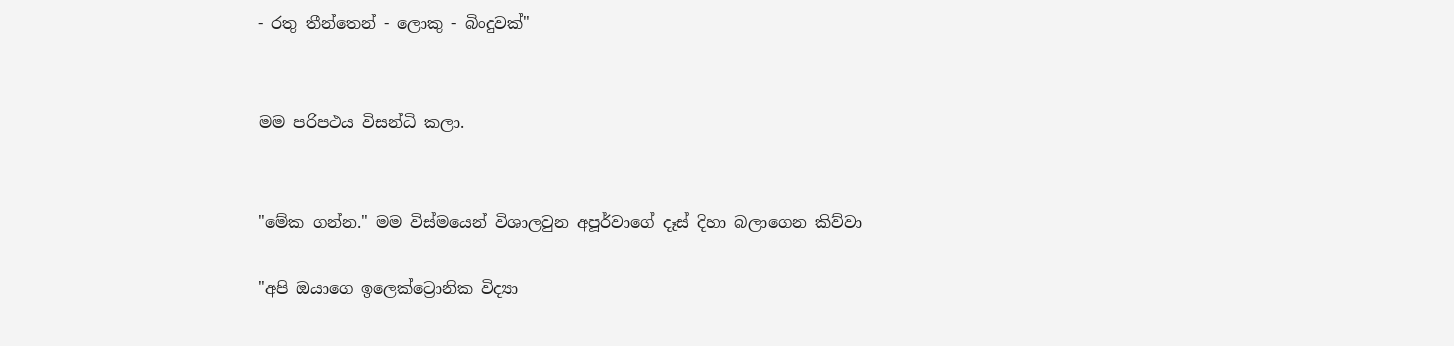- රතු තීන්තෙන් - ලොකු - බිංදුවක්"


මම පරිපථය විසන්ධි කලා.


"මේක ගන්න." මම විස්මයෙන් විශාලවුන අපූර්වාගේ දෑස් දිහා බලාගෙන කිව්වා

"අපි ඔයාගෙ ඉලෙක්ට්‍රොනික විද්‍යා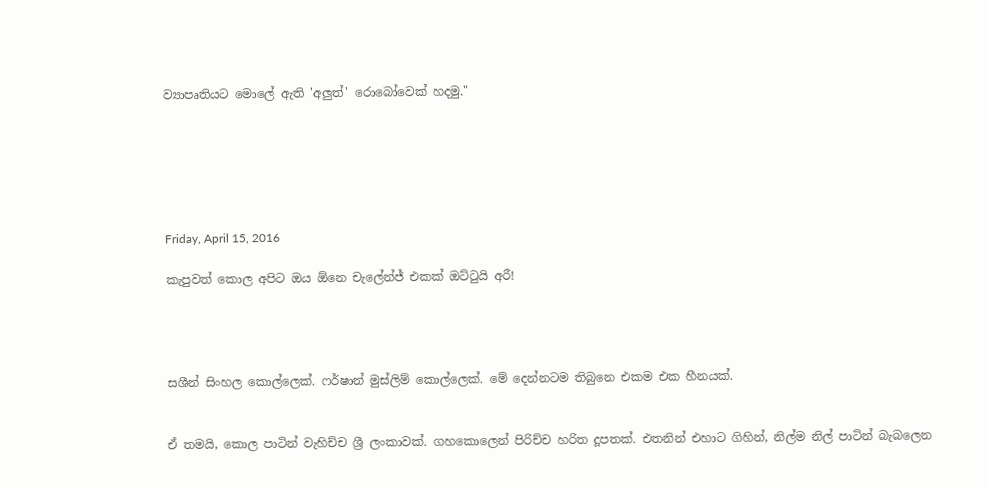ව්‍යාපෘතියට මොලේ ඇති 'අලුත්' රොබෝවෙක් හදමු."






Friday, April 15, 2016

කැපුවත් කොල අපිට ඔය ඕනෙ චැලේන්ජ් එකක් ඔට්ටුයි අරී!




සශීන් සිංහල කොල්ලෙක්. ෆර්ෂාන් මුස්ලිම් කොල්ලෙක්. මේ දෙන්නටම තිබුනෙ එකම එක හීනයක්.


ඒ තමයි, කොල පාටින් වැහිච්ච ශ්‍රී ලංකාවක්. ගහකොලෙන් පිරිච්ච හරිත දූපතක්. එතනින් එහාට ගිහින්, නිල්ම නිල් පාටින් බැබලෙන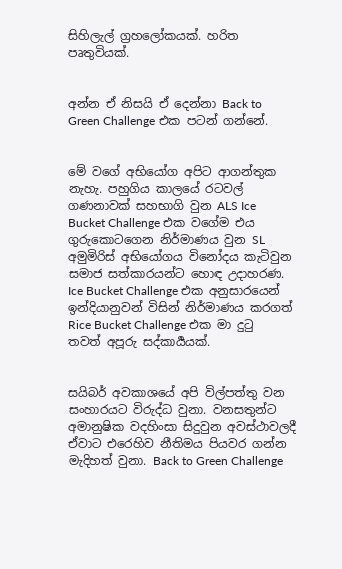සිහිලැල් ග්‍රහලෝකයක්. හරිත පෘතුවියක්.


අන්න ඒ නිසයි ඒ දෙන්නා Back to Green Challenge එක පටන් ගන්නේ.


මේ වගේ අභියෝග අපිට ආගන්තුක නැහැ. පහුගිය කාලයේ රටවල් ගණනාවක් සහභාගි වුන ALS Ice Bucket Challenge එක වගේම එය ගුරුකොටගෙන නිර්මාණය වුන SL අමුමිරිස් අභියෝගය විනෝදය කැටිවුන සමාජ සත්කාරයන්ට හොඳ උදාහරණ. Ice Bucket Challenge එක අනුසාරයෙන් ඉන්දියානුවන් විසින් නිර්මාණය කරගත් Rice Bucket Challenge එක මා දුටු තවත් අපූරු සද්කාර්‍යයක්.


සයිබර් අවකාශයේ අපි විල්පත්තු වන සංහාරයට විරුද්ධ වුනා. වනසතුන්ට  අමානුෂික වදහිංසා සිදුවුන අවස්ථාවලදී ඒවාට එරෙහිව නීතිමය පියවර ගන්න මැදිහත් වුනා. Back to Green Challenge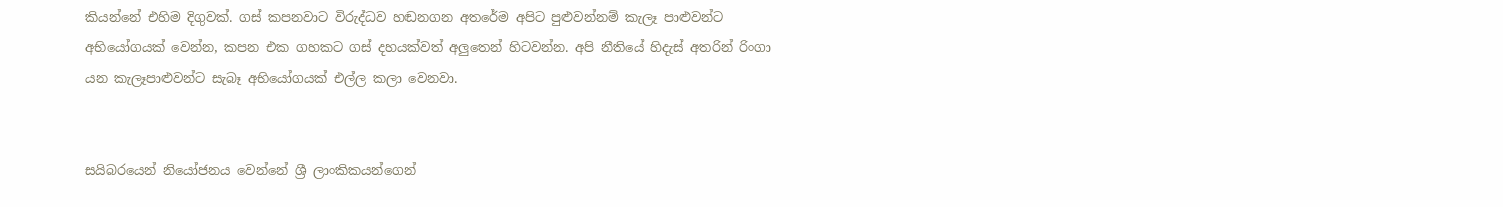කියන්නේ එහිම දිගුවක්. ගස් කපනවාට විරුද්ධව හඬනගන අතරේම අපිට පුළුවන්නම් කැලෑ පාළුවන්ට අභියෝගයක් වෙන්න, කපන එක ගහකට ගස් දහයක්වත් අලුතෙන් හිටවන්න. අපි නීතියේ හිදැස් අතරින් රිංගා යන කැලෑපාළුවන්ට සැබෑ අභියෝගයක් එල්ල කලා වෙනවා.


සයිබරයෙන් නියෝජනය වෙන්නේ ශ්‍රී ලාංකිකයන්ගෙන්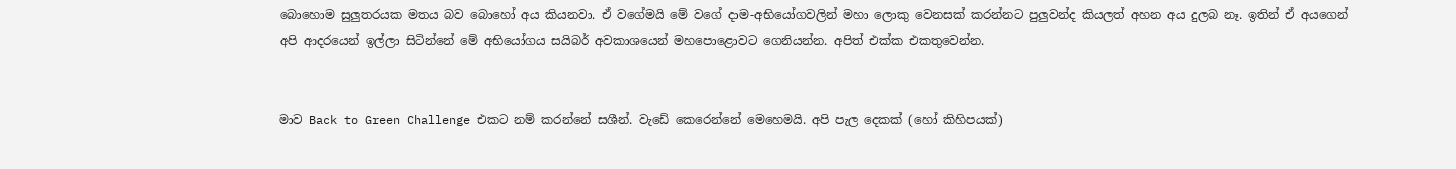බොහොම සුලුතරයක මතය බව බොහෝ අය කියනවා. ඒ වගේමයි මේ වගේ දාම-අභියෝගවලින් මහා ලොකු වෙනසක් කරන්නට පුලුවන්ද කියලත් අහන අය දුලබ නෑ. ඉතින් ඒ අයගෙන් අපි ආදරයෙන් ඉල්ලා සිටින්නේ මේ අභියෝගය සයිබර් අවකාශයෙන් මහපොළොවට ගෙනියන්න. අපිත් එක්ක එකතුවෙන්න.


මාව Back to Green Challenge එකට නම් කරන්නේ සශීන්. වැඩේ කෙරෙන්නේ මෙහෙමයි. අපි පැල දෙකක් (හෝ කිහිපයක්)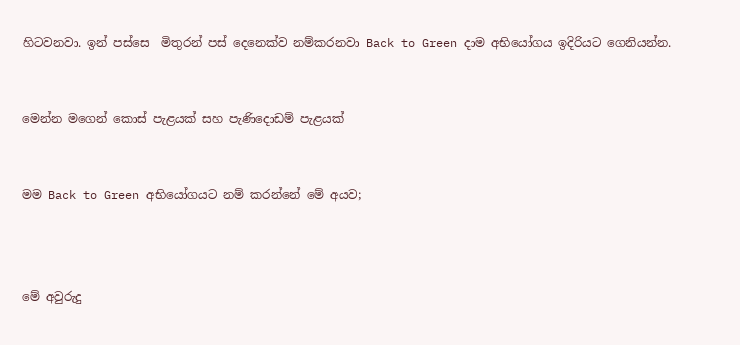හිටවනවා. ඉන් පස්සෙ  මිතුරන් පස් දෙනෙක්ව නම්කරනවා Back to Green දාම අභියෝගය ඉදිරියට ගෙනියන්න.


මෙන්න මගෙන් කොස් පැළයක් සහ පැණිදොඩම් පැළයක්


මම Back to Green අභියෝගයට නම් කරන්නේ මේ අයව;



මේ අවුරුදු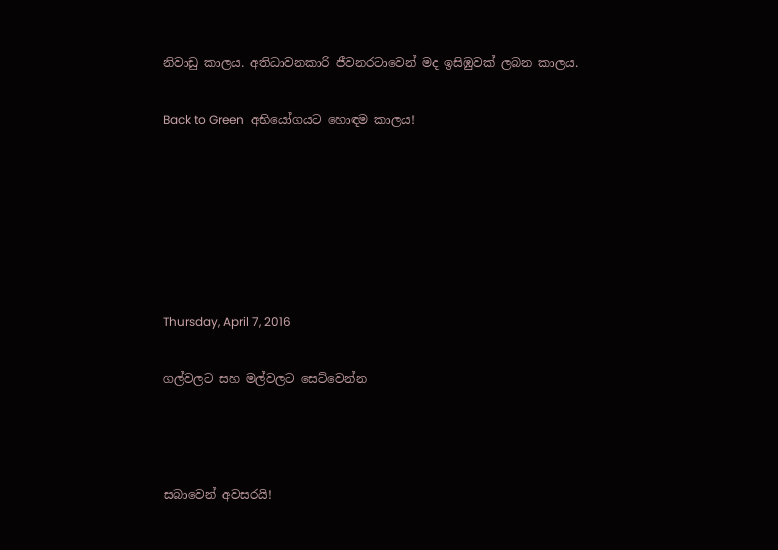නිවාඩු කාලය. අතිධාවනකාරි ජීවනරටාවෙන් මද ඉසිඹුවක් ලබන කාලය.

Back to Green  අභියෝගයට හොඳම කාලය!






Thursday, April 7, 2016

ගල්වලට සහ මල්වලට සෙට්වෙන්න



සබාවෙන් අවසරයි!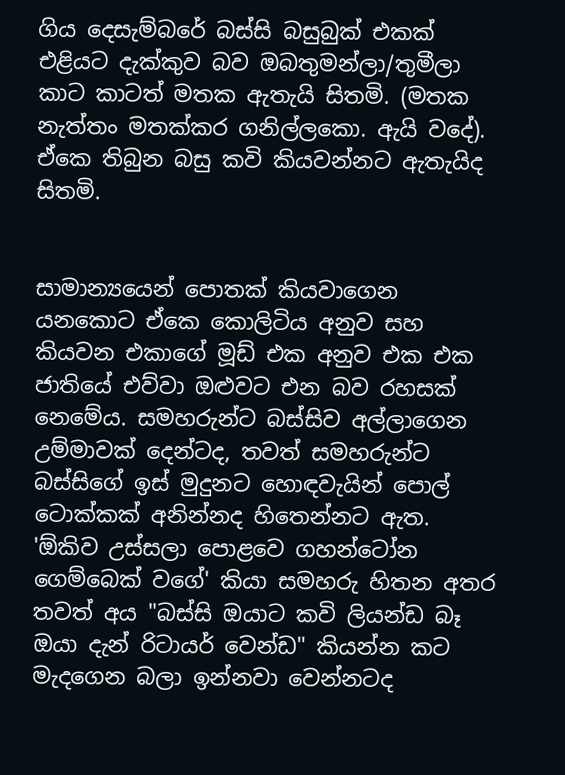ගිය දෙසැම්බරේ බස්සි බසුබුක් එකක් එළියට දැක්කුව බව ඔබතුමන්ලා/තුමීලා කාට කාටත් මතක ඇතැයි සිතමි. (මතක නැත්තං මතක්කර ගනිල්ලකො. ඇයි වදේ). ඒකෙ තිබුන බසු කවි කියවන්නට ඇතැයිද සිතමි.


සාමාන්‍යයෙන් පොතක් කියවාගෙන යනකොට ඒකෙ කොලිටිය අනුව සහ කියවන එකාගේ මූඩ් එක අනුව එක එක ජාතියේ එව්වා ඔළුවට එන බව රහසක් නෙමේය. සමහරුන්ට බස්සිව අල්ලාගෙන උම්මාවක් දෙන්ටද, තවත් සමහරුන්ට බස්සිගේ ඉස් මුදුනට හොඳවැයින් පොල් ටොක්කක් අනින්නද හිතෙන්නට ඇත. 'ඕකිව උස්සලා පොළවෙ ගහන්ටෝන ගෙම්බෙක් වගේ' කියා සමහරු හිතන අතර තවත් අය "බස්සි ඔයාට කවි ලියන්ඩ බෑ ඔයා දැන් රිටායර් වෙන්ඩ" කියන්න කට මැදගෙන බලා ඉන්නවා වෙන්නටද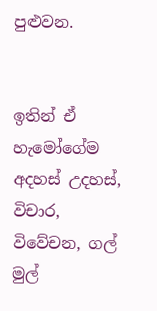පුළුවන.


ඉතින් ඒ හැමෝගේම අදහස් උදහස්, විචාර, විවේචන, ගල් මුල්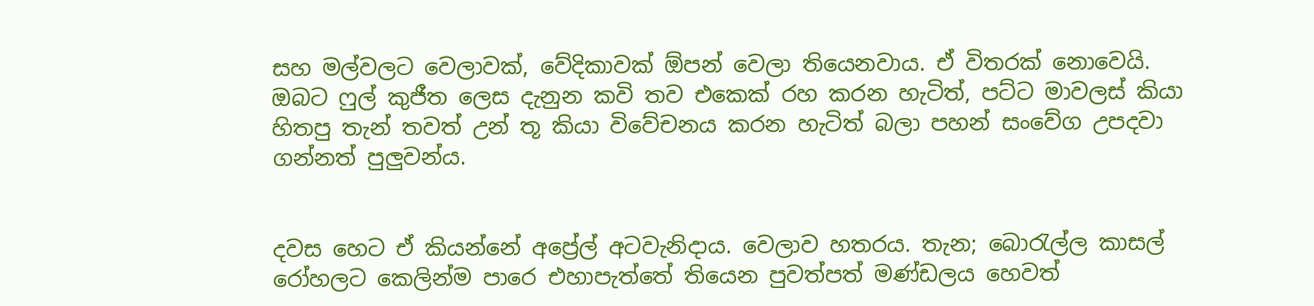සහ මල්වලට වෙලාවක්, වේදිකාවක් ඕපන් වෙලා තියෙනවාය. ඒ විතරක් නොවෙයි. ඔබට ෆුල් කුජීත ලෙස දැනුන කවි තව එකෙක් රහ කරන හැටිත්, පට්ට මාවලස් කියා හිතපු තැන් තවත් උන් තූ කියා විවේචනය කරන හැටිත් බලා පහන් සංවේග උපදවා ගන්නත් පුලුවන්ය.


දවස හෙට ඒ කියන්නේ අප්‍රේල් අටවැනිදාය. වෙලාව හතරය. තැන; බොරැල්ල කාසල් රෝහලට කෙලින්ම පාරෙ එහාපැත්තේ තියෙන පුවත්පත් මණ්ඩලය හෙවත්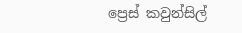ප්‍රෙස් කවුන්සිල්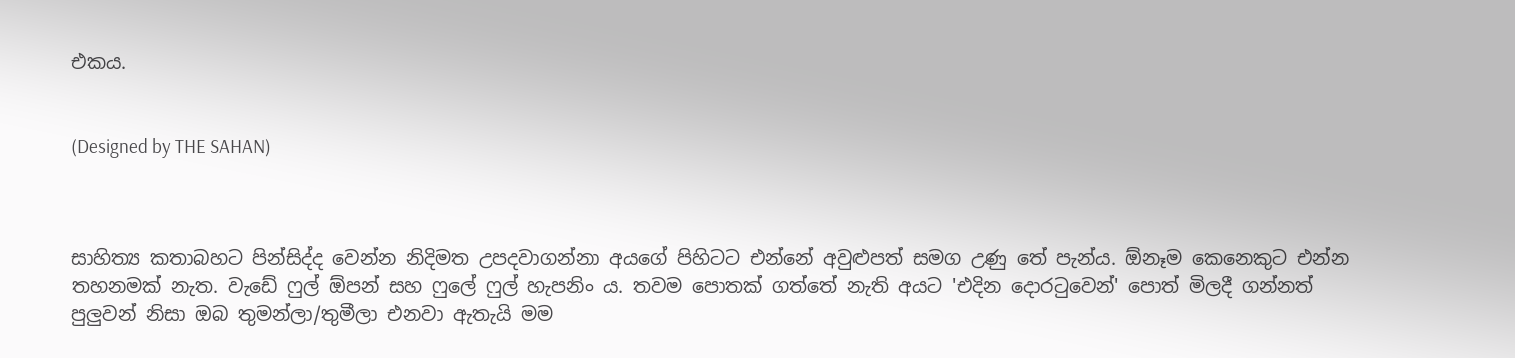එකය.


(Designed by THE SAHAN)



සාහිත්‍ය කතාබහට පින්සිද්ද වෙන්න නිදිමත උපදවාගන්නා අයගේ පිහිටට එන්නේ අවුළුපත් සමග උණු තේ පැන්ය. ඕනෑම කෙනෙකුට එන්න තහනමක් නැත. වැඩේ ෆුල් ඕපන් සහ ෆුලේ ෆුල් හැපනිං ය. තවම පොතක් ගත්තේ නැති අයට 'එදින දොරටුවෙන්' පොත් මිලදී ගන්නත් පුලුවන් නිසා ඔබ තුමන්ලා/තුමීලා එනවා ඇතැයි මම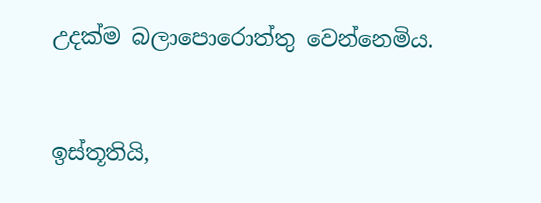උදක්ම බලාපොරොත්තු වෙන්නෙමිය.



ඉස්තූතියි,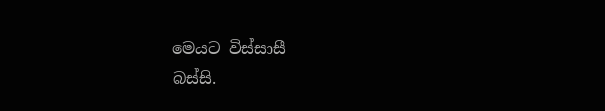මෙයට විස්සාසී
බස්සි.